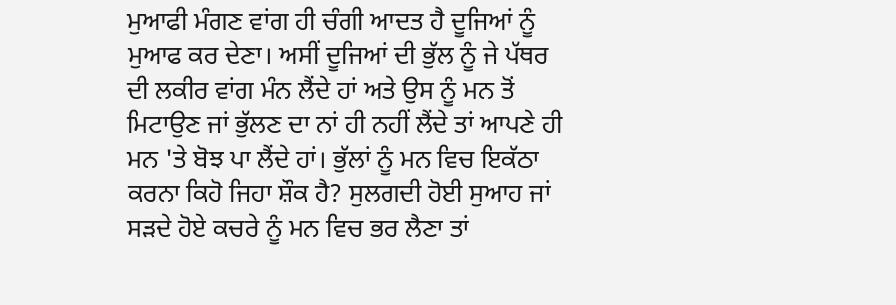ਮੁਆਫੀ ਮੰਗਣ ਵਾਂਗ ਹੀ ਚੰਗੀ ਆਦਤ ਹੈ ਦੂਜਿਆਂ ਨੂੰ ਮੁਆਫ ਕਰ ਦੇਣਾ। ਅਸੀਂ ਦੂਜਿਆਂ ਦੀ ਭੁੱਲ ਨੂੰ ਜੇ ਪੱਥਰ ਦੀ ਲਕੀਰ ਵਾਂਗ ਮੰਨ ਲੈਂਦੇ ਹਾਂ ਅਤੇ ਉਸ ਨੂੰ ਮਨ ਤੋਂ ਮਿਟਾਉਣ ਜਾਂ ਭੁੱਲਣ ਦਾ ਨਾਂ ਹੀ ਨਹੀਂ ਲੈਂਦੇ ਤਾਂ ਆਪਣੇ ਹੀ ਮਨ 'ਤੇ ਬੋਝ ਪਾ ਲੈਂਦੇ ਹਾਂ। ਭੁੱਲਾਂ ਨੂੰ ਮਨ ਵਿਚ ਇਕੱਠਾ ਕਰਨਾ ਕਿਹੋ ਜਿਹਾ ਸ਼ੌਕ ਹੈ? ਸੁਲਗਦੀ ਹੋਈ ਸੁਆਹ ਜਾਂ ਸੜਦੇ ਹੋਏ ਕਚਰੇ ਨੂੰ ਮਨ ਵਿਚ ਭਰ ਲੈਣਾ ਤਾਂ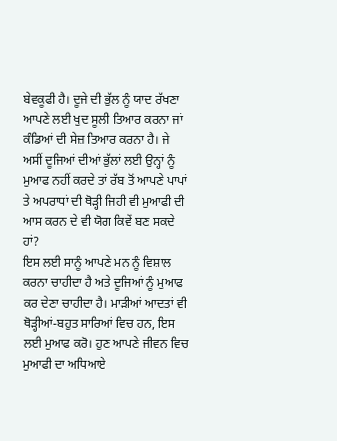ਬੇਵਕੂਫੀ ਹੈ। ਦੂਜੇ ਦੀ ਭੁੱਲ ਨੂੰ ਯਾਦ ਰੱਖਣਾ ਆਪਣੇ ਲਈ ਖੁਦ ਸੂਲੀ ਤਿਆਰ ਕਰਨਾ ਜਾਂ ਕੰਡਿਆਂ ਦੀ ਸੇਜ਼ ਤਿਆਰ ਕਰਨਾ ਹੈ। ਜੇ ਅਸੀਂ ਦੂਜਿਆਂ ਦੀਆਂ ਭੁੱਲਾਂ ਲਈ ਉਨ੍ਹਾਂ ਨੂੰ ਮੁਆਫ ਨਹੀਂ ਕਰਦੇ ਤਾਂ ਰੱਬ ਤੋਂ ਆਪਣੇ ਪਾਪਾਂ ਤੇ ਅਪਰਾਧਾਂ ਦੀ ਥੋੜ੍ਹੀ ਜਿਹੀ ਵੀ ਮੁਆਫੀ ਦੀ ਆਸ ਕਰਨ ਦੇ ਵੀ ਯੋਗ ਕਿਵੇਂ ਬਣ ਸਕਦੇ ਹਾਂ?
ਇਸ ਲਈ ਸਾਨੂੰ ਆਪਣੇ ਮਨ ਨੂੰ ਵਿਸ਼ਾਲ ਕਰਨਾ ਚਾਹੀਦਾ ਹੈ ਅਤੇ ਦੂਜਿਆਂ ਨੂੰ ਮੁਆਫ ਕਰ ਦੇਣਾ ਚਾਹੀਦਾ ਹੈ। ਮਾੜੀਆਂ ਆਦਤਾਂ ਵੀ ਥੋੜ੍ਹੀਆਂ-ਬਹੁਤ ਸਾਰਿਆਂ ਵਿਚ ਹਨ, ਇਸ ਲਈ ਮੁਆਫ ਕਰੋ। ਹੁਣ ਆਪਣੇ ਜੀਵਨ ਵਿਚ ਮੁਆਫੀ ਦਾ ਅਧਿਆਏ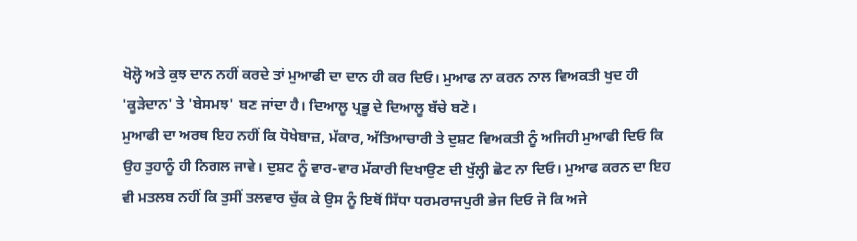ਖੋਲ੍ਹੋ ਅਤੇ ਕੁਝ ਦਾਨ ਨਹੀਂ ਕਰਦੇ ਤਾਂ ਮੁਆਫੀ ਦਾ ਦਾਨ ਹੀ ਕਰ ਦਿਓ। ਮੁਆਫ ਨਾ ਕਰਨ ਨਾਲ ਵਿਅਕਤੀ ਖੁਦ ਹੀ 'ਕੂੜੇਦਾਨ' ਤੇ 'ਬੇਸਮਝ' ਬਣ ਜਾਂਦਾ ਹੈ। ਦਿਆਲੂ ਪ੍ਰਭੂ ਦੇ ਦਿਆਲੂ ਬੱਚੇ ਬਣੋ।
ਮੁਆਫੀ ਦਾ ਅਰਥ ਇਹ ਨਹੀਂ ਕਿ ਧੋਖੇਬਾਜ਼, ਮੱਕਾਰ, ਅੱਤਿਆਚਾਰੀ ਤੇ ਦੁਸ਼ਟ ਵਿਅਕਤੀ ਨੂੰ ਅਜਿਹੀ ਮੁਆਫੀ ਦਿਓ ਕਿ ਉਹ ਤੁਹਾਨੂੰ ਹੀ ਨਿਗਲ ਜਾਵੇ। ਦੁਸ਼ਟ ਨੂੰ ਵਾਰ-ਵਾਰ ਮੱਕਾਰੀ ਦਿਖਾਉਣ ਦੀ ਖੁੱਲ੍ਹੀ ਛੋਟ ਨਾ ਦਿਓ। ਮੁਆਫ ਕਰਨ ਦਾ ਇਹ ਵੀ ਮਤਲਬ ਨਹੀਂ ਕਿ ਤੁਸੀਂ ਤਲਵਾਰ ਚੁੱਕ ਕੇ ਉਸ ਨੂੰ ਇਥੋਂ ਸਿੱਧਾ ਧਰਮਰਾਜਪੁਰੀ ਭੇਜ ਦਿਓ ਜੋ ਕਿ ਅਜੇ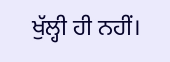ਖੁੱਲ੍ਹੀ ਹੀ ਨਹੀਂ।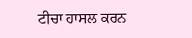ਟੀਚਾ ਹਾਸਲ ਕਰਨ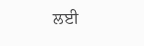ਲਈ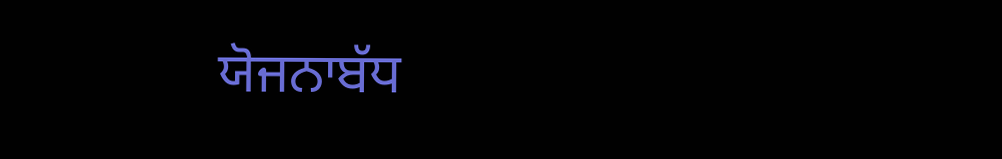ਯੋਜਨਾਬੱਧ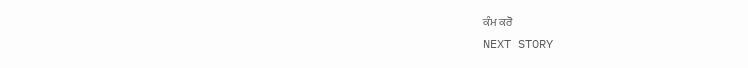ਕੰਮ ਕਰੋ
NEXT STORY